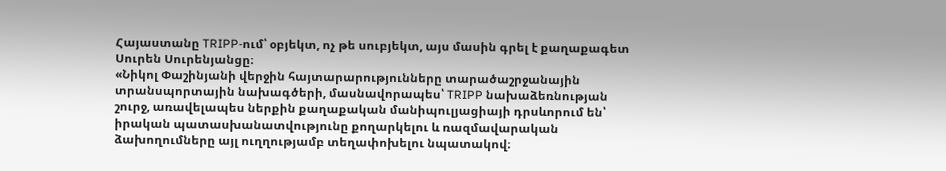Հայաստանը TRIPP-ում՝ օբյեկտ, ոչ թե սուբյեկտ, այս մասին գրել է քաղաքագետ Սուրեն Սուրենյանցը։
«Նիկոլ Փաշինյանի վերջին հայտարարությունները տարածաշրջանային տրանսպորտային նախագծերի, մասնավորապես՝ TRIPP նախաձեռնության շուրջ, առավելապես ներքին քաղաքական մանիպուլյացիայի դրսևորում են՝ իրական պատասխանատվությունը քողարկելու և ռազմավարական ձախողումները այլ ուղղությամբ տեղափոխելու նպատակով։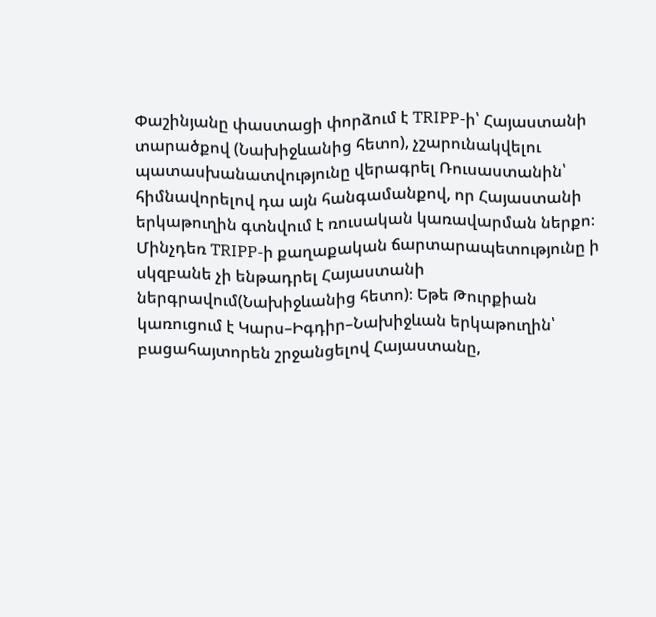Փաշինյանը փաստացի փորձում է TRIPP-ի՝ Հայաստանի տարածքով (Նախիջևանից հետո), չշարունակվելու պատասխանատվությունը վերագրել Ռուսաստանին՝ հիմնավորելով դա այն հանգամանքով, որ Հայաստանի երկաթուղին գտնվում է ռուսական կառավարման ներքո։ Մինչդեռ TRIPP-ի քաղաքական ճարտարապետությունը ի սկզբանե չի ենթադրել Հայաստանի ներգրավում(Նախիջևանից հետո)։ Եթե Թուրքիան կառուցում է Կարս–Իգդիր–Նախիջևան երկաթուղին՝ բացահայտորեն շրջանցելով Հայաստանը,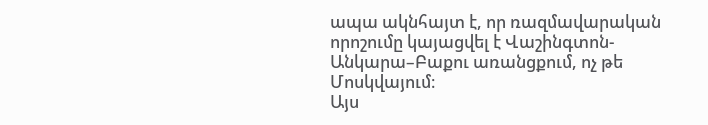ապա ակնհայտ է, որ ռազմավարական որոշումը կայացվել է Վաշինգտոն- Անկարա–Բաքու առանցքում, ոչ թե Մոսկվայում։
Այս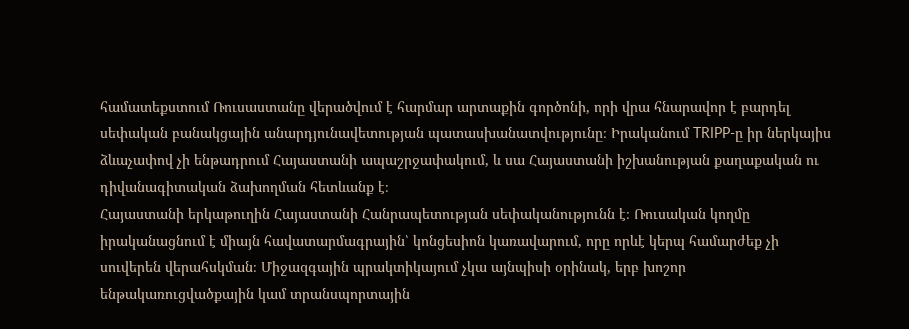համատեքստում Ռուսաստանը վերածվում է հարմար արտաքին գործոնի, որի վրա հնարավոր է բարդել սեփական բանակցային անարդյունավետության պատասխանատվությունը։ Իրականում TRIPP-ը իր ներկայիս ձևաչափով չի ենթադրում Հայաստանի ապաշրջափակում, և սա Հայաստանի իշխանության քաղաքական ու դիվանագիտական ձախողման հետևանք է։
Հայաստանի երկաթուղին Հայաստանի Հանրապետության սեփականությունն է։ Ռուսական կողմը իրականացնում է միայն հավատարմագրային՝ կոնցեսիոն կառավարում, որը որևէ կերպ համարժեք չի սուվերեն վերահսկման։ Միջազգային պրակտիկայում չկա այնպիսի օրինակ, երբ խոշոր ենթակառուցվածքային կամ տրանսպորտային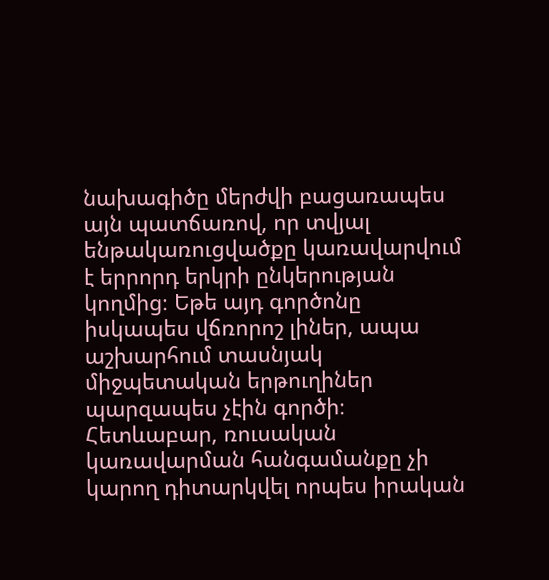նախագիծը մերժվի բացառապես այն պատճառով, որ տվյալ ենթակառուցվածքը կառավարվում է երրորդ երկրի ընկերության կողմից։ Եթե այդ գործոնը իսկապես վճռորոշ լիներ, ապա աշխարհում տասնյակ միջպետական երթուղիներ պարզապես չէին գործի։
Հետևաբար, ռուսական կառավարման հանգամանքը չի կարող դիտարկվել որպես իրական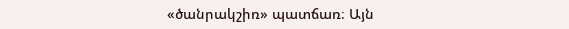«ծանրակշիռ» պատճառ։ Այն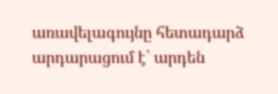առավելագույնը հետադարձ արդարացում է՝ արդեն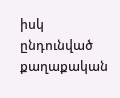իսկ ընդունված քաղաքական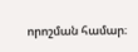որոշման համար։